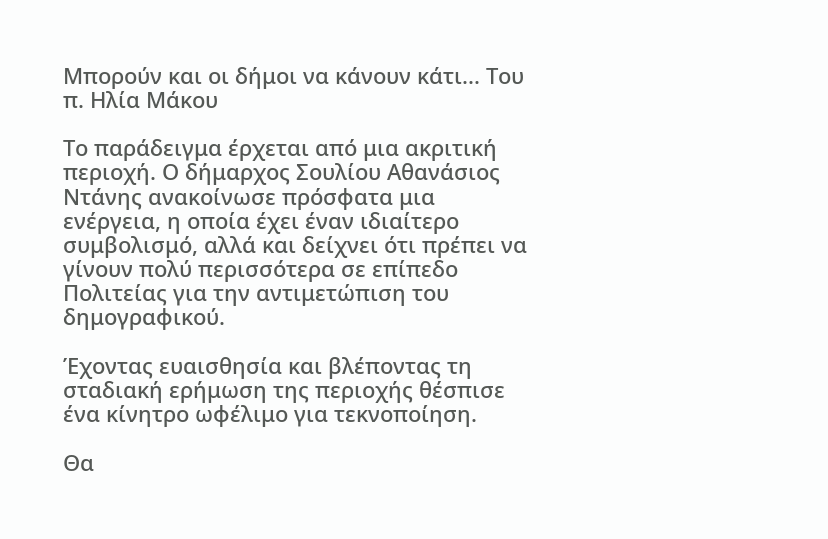Μπορούν και οι δήμοι να κάνουν κάτι... Του π. Ηλία Μάκου

Το παράδειγμα έρχεται από μια ακριτική περιοχή. Ο δήμαρχος Σουλίου Αθανάσιος Ντάνης ανακοίνωσε πρόσφατα μια ενέργεια, η οποία έχει έναν ιδιαίτερο συμβολισμό, αλλά και δείχνει ότι πρέπει να γίνουν πολύ περισσότερα σε επίπεδο Πολιτείας για την αντιμετώπιση του δημογραφικού.

Έχοντας ευαισθησία και βλέποντας τη σταδιακή ερήμωση της περιοχής θέσπισε ένα κίνητρο ωφέλιμο για τεκνοποίηση.

Θα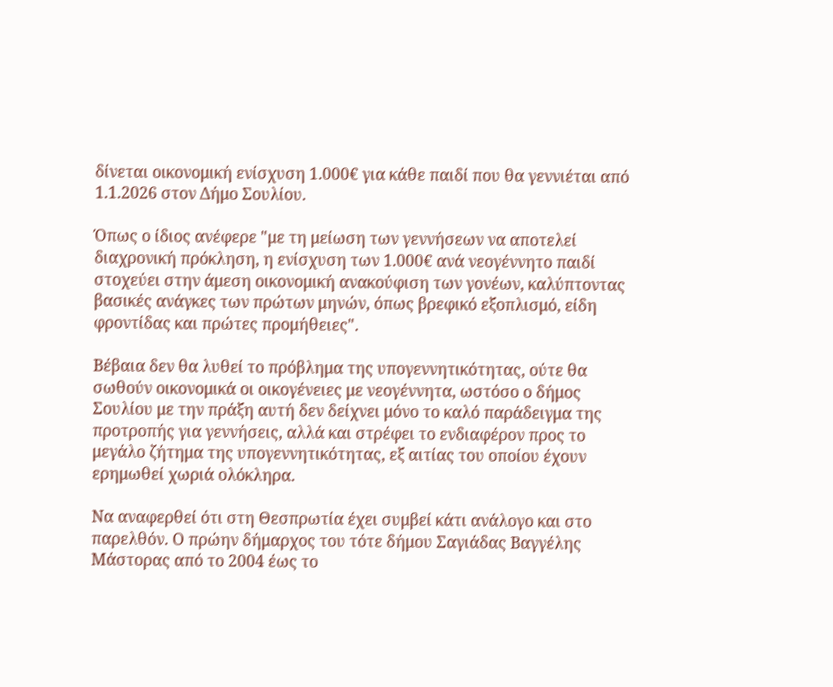δίνεται οικονομική ενίσχυση 1.000€ για κάθε παιδί που θα γεννιέται από 1.1.2026 στον Δήμο Σουλίου.

Όπως ο ίδιος ανέφερε "με τη μείωση των γεννήσεων να αποτελεί διαχρονική πρόκληση, η ενίσχυση των 1.000€ ανά νεογέννητο παιδί στοχεύει στην άμεση οικονομική ανακούφιση των γονέων, καλύπτοντας βασικές ανάγκες των πρώτων μηνών, όπως βρεφικό εξοπλισμό, είδη φροντίδας και πρώτες προμήθειες".

Βέβαια δεν θα λυθεί το πρόβλημα της υπογεννητικότητας, ούτε θα σωθούν οικονομικά οι οικογένειες με νεογέννητα, ωστόσο ο δήμος Σουλίου με την πράξη αυτή δεν δείχνει μόνο το καλό παράδειγμα της προτροπής για γεννήσεις, αλλά και στρέφει το ενδιαφέρον προς το μεγάλο ζήτημα της υπογεννητικότητας, εξ αιτίας του οποίου έχουν ερημωθεί χωριά ολόκληρα.

Να αναφερθεί ότι στη Θεσπρωτία έχει συμβεί κάτι ανάλογο και στο παρελθόν. Ο πρώην δήμαρχος του τότε δήμου Σαγιάδας Βαγγέλης Μάστορας από το 2004 έως το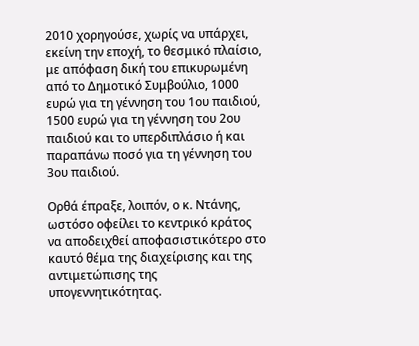2010 χορηγούσε, χωρίς να υπάρχει, εκείνη την εποχή, το θεσμικό πλαίσιο, με απόφαση δική του επικυρωμένη από το Δημοτικό Συμβούλιο, 1000 ευρώ για τη γέννηση του 1ου παιδιού, 1500 ευρώ για τη γέννηση του 2ου παιδιού και το υπερδιπλάσιο ή και παραπάνω ποσό για τη γέννηση του 3ου παιδιού.

Ορθά έπραξε, λοιπόν, ο κ. Ντάνης, ωστόσο οφείλει το κεντρικό κράτος να αποδειχθεί αποφασιστικότερο στο καυτό θέμα της διαχείρισης και της αντιμετώπισης της υπογεννητικότητας.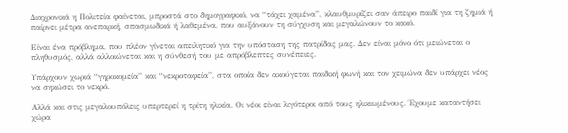Διαχρονικά η Πολιτεία φαίνεται, μπροστά στο δημογραφικό, να “τάχει χαμένα”, κλαυθμυρίζει σαν άπειρο παιδί για τη ζημιά ή παίρνει μέτρα ανεπαρκή, σπασμωδικά ή λαθεμένα, που αυξάνουν τη σύγχυση και μεγαλώνουν το κακό.

Είναι ένα πρόβλημα, που πλέον γίνεται απειλητικό για την υπόσταση της πατρίδας μας. Δεν είναι μόνο ότι μειώνεται ο πληθυσμός, αλλά αλλοιώνεται και η σύνθεσή του με απρόβλεπτες συνέπειες.

Υπάρχουν χωριά “γηροκομεία” και “νεκροταφεία”, στα οποία δεν ακούγεται παιδική φωνή και τον χειμώνα δεν υπάρχει νέος να σηκώσει το νεκρό.

Αλλά και στις μεγαλουπόλεις υπερτερεί η τρίτη ηλικία. Οι νέοι είναι λιγότεροι από τους ηλικιωμένους. Έχουμε καταντήσει χώρα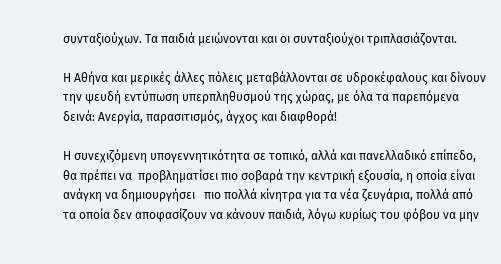συνταξιούχων. Τα παιδιά μειώνονται και οι συνταξιούχοι τριπλασιάζονται.

Η Αθήνα και μερικές άλλες πόλεις μεταβάλλονται σε υδροκέφαλους και δίνουν την ψευδή εντύπωση υπερπληθυσμού της χώρας, με όλα τα παρεπόμενα δεινά: Ανεργία, παρασιτισμός, άγχος και διαφθορά!

Η συνεχιζόμενη υπογεννητικότητα σε τοπικό, αλλά και πανελλαδικό επίπεδο, θα πρέπει να  προβληματίσει πιο σοβαρά την κεντρική εξουσία, η οποία είναι ανάγκη να δημιουργήσει   πιο πολλά κίνητρα για τα νέα ζευγάρια, πολλά από τα οποία δεν αποφασίζουν να κάνουν παιδιά, λόγω κυρίως του φόβου να μην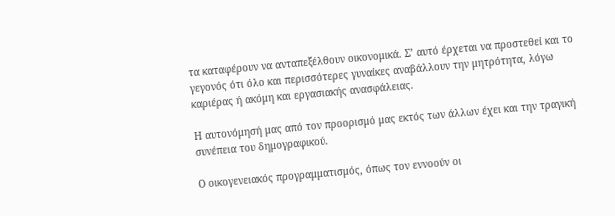τα καταφέρουν να ανταπεξέλθουν οικονομικά. Σ’ αυτό έρχεται να προστεθεί και το γεγονός ότι όλο και περισσότερες γυναίκες αναβάλλουν την μητρότητα, λόγω καριέρας ή ακόμη και εργασιακής ανασφάλειας.

Η αυτονόμησή μας από τον προορισμό μας εκτός των άλλων έχει και την τραγική συνέπεια του δημογραφικού.

Ο οικογενειακός προγραμματισμός, όπως τον εννοούν οι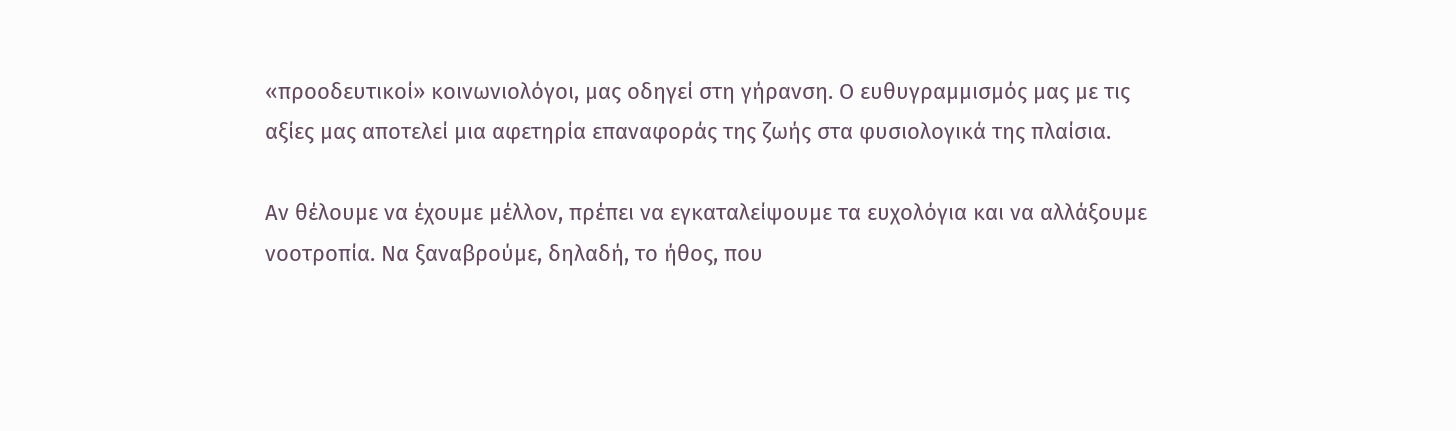«προοδευτικοί» κοινωνιολόγοι, μας οδηγεί στη γήρανση. Ο ευθυγραμμισμός μας με τις αξίες μας αποτελεί μια αφετηρία επαναφοράς της ζωής στα φυσιολογικά της πλαίσια.

Αν θέλουμε να έχουμε μέλλον, πρέπει να εγκαταλείψουμε τα ευχολόγια και να αλλάξουμε νοοτροπία. Να ξαναβρούμε, δηλαδή, το ήθος, που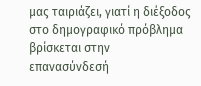μας ταιριάζει, γιατί η διέξοδος στο δημογραφικό πρόβλημα βρίσκεται στην επανασύνδεσή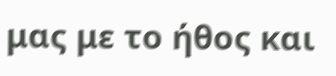μας με το ήθος και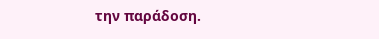την παράδοση.